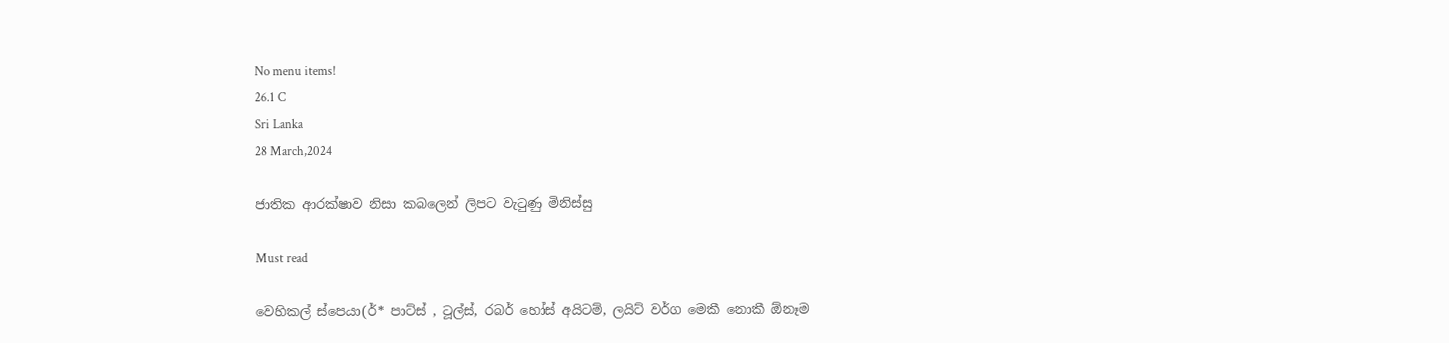No menu items!
26.1 C
Sri Lanka
28 March,2024

ජාතික ආරක්ෂාව නිසා කබලෙන් ලිපට වැටුණු මිනිස්සු

Must read

වෙහිකල් ස්පෙයා(ර්* පාට්ස් , ටූල්ස්, රබර් හෝස් අයිටම්, ලයිට් වර්ග මෙකී නොකී ඕනෑම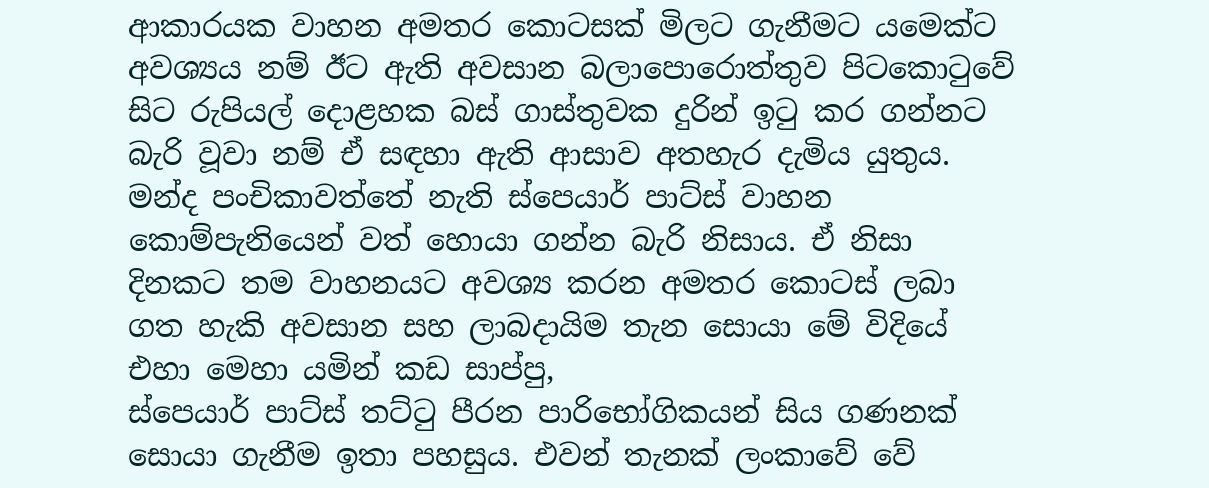ආකාරයක වාහන අමතර කොටසක් මිලට ගැනීමට යමෙක්ට අවශ්‍යය නම් ඊට ඇති අවසාන බලාපොරොත්තුව පිටකොටුවේ සිට රුපියල් දොළහක බස් ගාස්තුවක දුරින් ඉටු කර ගන්නට බැරි වූවා නම් ඒ සඳහා ඇති ආසාව අතහැර දැමිය යුතුය. මන්ද පංචිකාවත්තේ නැති ස්පෙයාර් පාට්ස් වාහන කොම්පැනියෙන් වත් හොයා ගන්න බැරි නිසාය. ඒ නිසා දිනකට තම වාහනයට අවශ්‍ය කරන අමතර කොටස් ලබා ගත හැකි අවසාන සහ ලාබදායිම තැන සොයා මේ විදියේ එහා මෙහා යමින් කඩ සාප්පු,
ස්පෙයාර් පාට්ස් තට්ටු පීරන පාරිභෝගිකයන් සිය ගණනක් සොයා ගැනීම ඉතා පහසුය. එවන් තැනක් ලංකාවේ වේ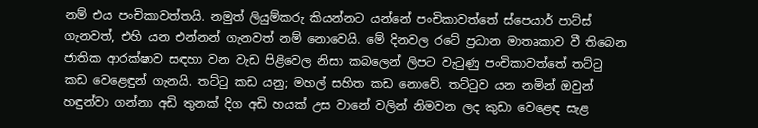නම් එය පංචිකාවත්තයි. නමුත් ලියුම්කරු කියන්නට යන්නේ පංචිකාවත්තේ ස්පෙයාර් පාට්ස් ගැනවත්, එහි යන එන්නන් ගැනවත් නම් නොවෙයි. මේ දිනවල රටේ ප්‍රධාන මාතෘකාව වී තිබෙන ජාතික ආරක්ෂාව සඳහා වන වැඩ පිළිවෙල නිසා කබලෙන් ලිපට වැටුණු පංචිකාවත්තේ තට්ටු කඩ වෙළෙඳුන් ගැනයි. තට්ටු කඩ යනු; මහල් සහිත කඩ නොවේ. තට්ටුව යන නමින් ඔවුන් හඳුන්වා ගන්නා අඩි තුනක් දිග අඩි හයක් උස වානේ වලින් නිමවන ලද කුඩා වෙළෙඳ සැළ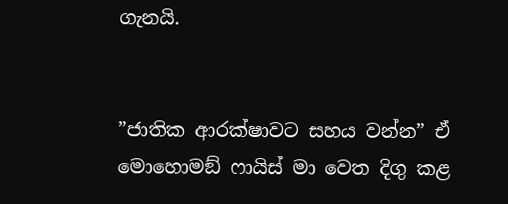ගැනයි.


”ජාතික ආරක්ෂාවට සහය වන්න” ඒ මොහොමඞ් ෆායිස් මා වෙත දිගු කළ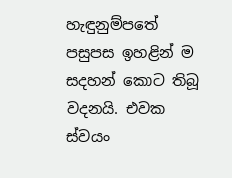හැඳුනුම්පතේ පසුපස ඉහළින් ම සදහන් කොට තිබූ වදනයි. එවක ස්වයං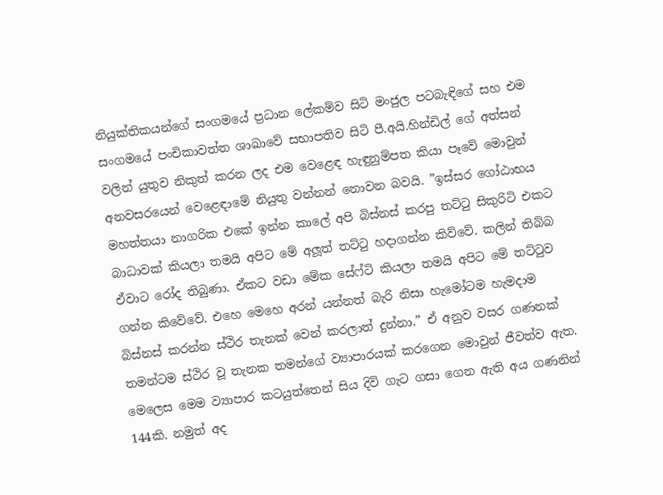නියුක්තිකයන්ගේ සංගමයේ ප්‍රධාන ලේකම්ව සිටි මංජුල පටබැඳිගේ සහ එම සංගමයේ පංචිකාවත්ත ශාඛාවේ සභාපතිව සිටි පී.අයි.හින්ඩිල් ගේ අත්සන් වලින් යුතුව නිකුත් කරන ලද එම වෙළෙඳ හැඳුනුම්පත කියා පෑවේ මොවුන් අනවසරයෙන් වෙළෙඳාමේ නියුතු වන්නන් නොවන බවයි. ”ඉස්සර ගෝඨාභය මහත්තයා නාගරික එකේ ඉන්න කාලේ අපි බිස්නස් කරපු තට්ටු සිකුරිටි එකට බාධාවක් කියලා තමයි අපිට මේ අලූත් තට්ටු හදාගන්න කිව්වේ. කලින් තිබ්බ ඒවාට රෝද තිබුණා. ඒකට වඩා මේක සේෆ්ටි කියලා තමයි අපිට මේ තට්ටුව ගන්න කිවේවේ. එහෙ මෙහෙ අරන් යන්නත් බැරි නිසා හැමෝටම හැමදාම බිස්නස් කරන්න ස්ථිර තැනක් වෙන් කරලාත් දුන්නා.” ඒ අනුව වසර ගණනක් තමන්ටම ස්ථිර වූ තැනක තමන්ගේ ව්‍යාපාරයක් කරගෙන මොවුන් ජීවත්ව ඇත. මෙලෙස මෙම ව්‍යාපාර කටයුත්තෙන් සිය දිවි ගැට ගසා ගෙන ඇති අය ගණනින් 144කි. නමුත් අද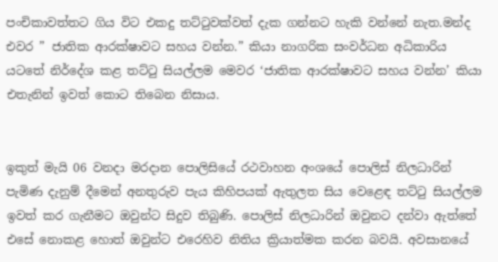පංචිකාවත්තට ගිය විට එකදු තට්ටුවක්වත් දැක ගන්නට හැකි වන්නේ නැත.මන්ද එවර ” ජාතික ආරක්ෂාවට සහය වන්න.” කියා නාගරික සංවර්ධන අධිකාරිය යටතේ නිර්දේශ කළ තට්ටු සියල්ලම මෙවර ‘ජාතික ආරක්ෂාවට සහය වන්න’ කියා එතැනින් ඉවත් කොට තිබෙන නිසාය.


ඉකුත් මැයි 06 වනදා මරදාන පොලිසියේ රථවාහන අංශයේ පොලිස් නිලධාරින් පැමිණ දැනුම් දීමෙන් අනතුරුව පැය කිහිපයක් ඇතුලත සිය වෙළෙඳ තට්ටු සියල්ලම ඉවත් කර ගැනීමට ඔවුන්ට සිදුව තිබුණි. පොලිස් නිලධාරින් ඔවුනට දන්වා ඇත්තේ එසේ නොකළ හොත් ඔවුන්ට එරෙහිව නිතිය ක්‍රියාත්මක කරන බවයි. අවසානයේ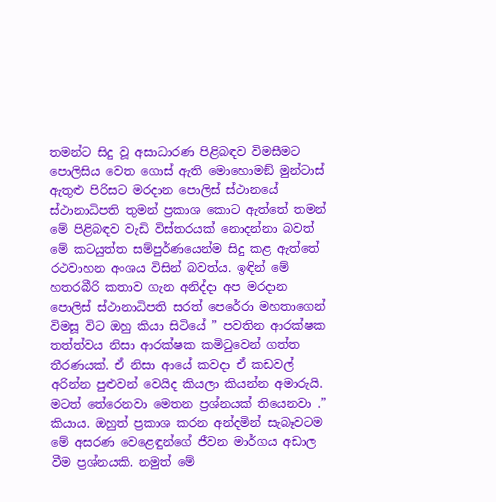තමන්ට සිදු වූ අසාධාරණ පිළිබඳව විමසීමට පොලිසිය වෙත ගොස් ඇති මොහොමඞ් මුන්ටාස් ඇතුළු පිරිසට මරදාන පොලිස් ස්ථානයේ ස්ථානාධිපති තුමන් ප්‍රකාශ කොට ඇත්තේ තමන් මේ පිළිබඳව වැඩි විස්තරයක් නොදන්නා බවත් මේ කටයුත්ත සම්පුර්ණයෙන්ම සිදු කළ ඇත්තේ රථවාහන අංශය විසින් බවත්ය. ඉඳින් මේ හතරබීරි කතාව ගැන අනිද්දා අප මරදාන පොලිස් ස්ථානාධිපති සරත් පෙරේරා මහතාගෙන් විමසූ විට ඔහු කියා සිටියේ ” පවතින ආරක්ෂක තත්ත්වය නිසා ආරක්ෂක කමිටුවෙන් ගත්ත තීරණයක්. ඒ නිසා ආයේ කවදා ඒ කඩවල් අරින්න පුළුවන් වෙයිද කියලා කියන්න අමාරුයි. මටත් තේරෙනවා මෙතන ප්‍රශ්නයක් තියෙනවා .” කියාය. ඔහුත් ප්‍රකාශ කරන අන්දමින් සැබෑවටම මේ අසරණ වෙළෙඳුන්ගේ ජීවන මාර්ගය අඩාල වීම ප්‍රශ්නයකි. නමුත් මේ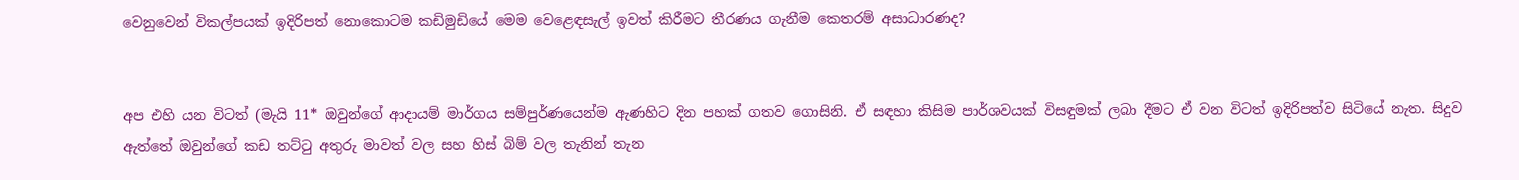වෙනුවෙන් විකල්පයක් ඉදිරිපත් නොකොටම කඩිමුඩියේ මෙම වෙළෙඳසැල් ඉවත් කිරීමට තීරණය ගැනීම කෙතරම් අසාධාරණද?


අප එහි යන විටත් (මැයි 11* ඔවුන්ගේ ආදායම් මාර්ගය සම්පුර්ණයෙන්ම ඇණහිට දින පහක් ගතව ගොසිනි. ඒ සඳහා කිසිම පාර්ශවයක් විසඳුමක් ලබා දීමට ඒ වන විටත් ඉදිරිපත්ව සිටියේ නැත. සිදුව ඇත්තේ ඔවුන්ගේ කඩ තට්ටු අතුරු මාවත් වල සහ හිස් බිම් වල තැනින් තැන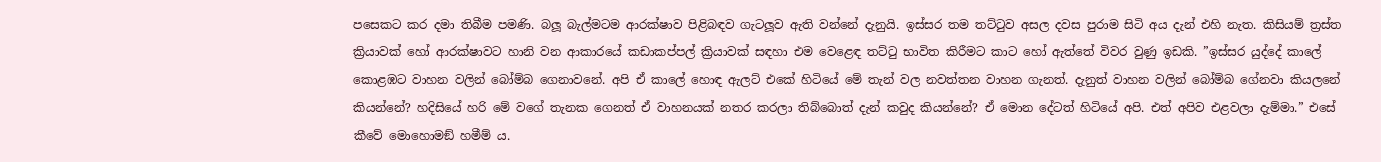පසෙකට කර දමා තිබීම පමණි. බලූ බැල්මටම ආරක්ෂාව පිළිබඳව ගැටලූව ඇති වන්නේ දැනුයි. ඉස්සර තම තට්ටුව අසල දවස පුරාම සිටි අය දැන් එහි නැත. කිසියම් ත්‍රස්ත ක්‍රියාවක් හෝ ආරක්ෂාවට හානි වන ආකාරයේ කඩාකප්පල් ක්‍රියාවක් සඳහා එම වෙළෙඳ තට්ටු භාවිත කිරීමට කාට හෝ ඇත්තේ විවර වුණු ඉඩකි. ”ඉස්සර යුද්දේ කාලේ කොළඹට වාහන වලින් බෝම්බ ගෙනාවනේ. අපි ඒ කාලේ හොඳ ඇලට් එකේ හිටියේ මේ තැන් වල නවත්තන වාහන ගැනත්. දැනුත් වාහන වලින් බෝම්බ ගේනවා කියලනේ කියන්නේ? හදිසියේ හරි මේ වගේ තැනක ගෙනත් ඒ වාහනයක් නතර කරලා තිබ්බොත් දැන් කවුද කියන්නේ? ඒ මොන දේටත් හිටියේ අපි. එත් අපිව එළවලා දැම්මා.” එසේ කීවේ මොහොමඞ් හමීම් ය.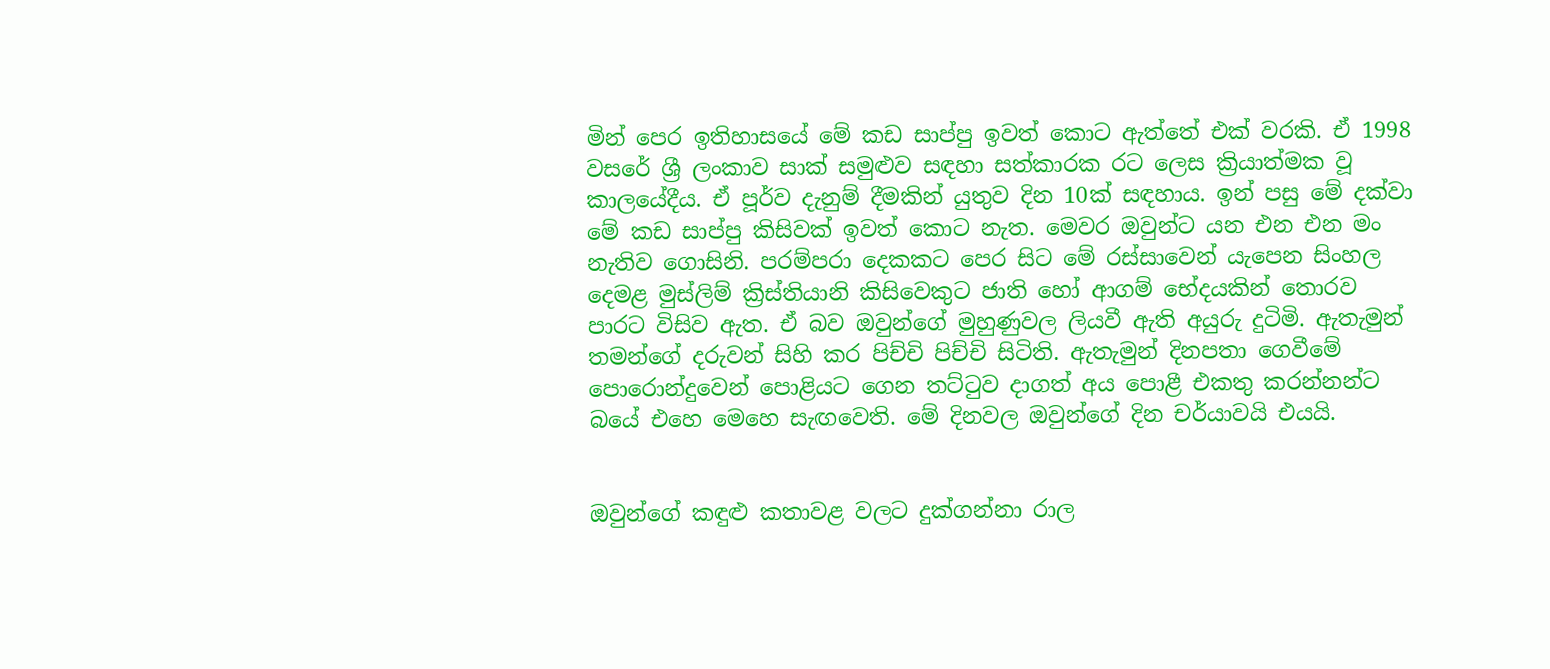මින් පෙර ඉතිහාසයේ මේ කඩ සාප්පු ඉවත් කොට ඇත්තේ එක් වරකි. ඒ 1998 වසරේ ශ්‍රී ලංකාව සාක් සමුළුව සඳහා සත්කාරක රට ලෙස ක්‍රියාත්මක වූ කාලයේදීය. ඒ පූර්ව දැනුම් දීමකින් යුතුව දින 10ක් සඳහාය. ඉන් පසු මේ දක්වා මේ කඩ සාප්පු කිසිවක් ඉවත් කොට නැත. මෙවර ඔවුන්ට යන එන එන මං නැතිව ගොසිනි. පරම්පරා දෙකකට පෙර සිට මේ රස්සාවෙන් යැපෙන සිංහල දෙමළ මුස්ලිම් ක්‍රිස්තියානි කිසිවෙකුට ජාති හෝ ආගම් භේදයකින් තොරව පාරට විසිව ඇත. ඒ බව ඔවුන්ගේ මුහුණුවල ලියවී ඇති අයුරු දුටිමි. ඇතැමුන් තමන්ගේ දරුවන් සිහි කර පිච්චි පිච්චි සිටිති. ඇතැමුන් දිනපතා ගෙවීමේ පොරොන්දුවෙන් පොළියට ගෙන තට්ටුව දාගත් අය පොළී එකතු කරන්නන්ට බයේ එහෙ මෙහෙ සැඟවෙති. මේ දිනවල ඔවුන්ගේ දින චර්යාවයි එයයි.


ඔවුන්ගේ කඳුළු කතාවළ වලට දුක්ගන්නා රාල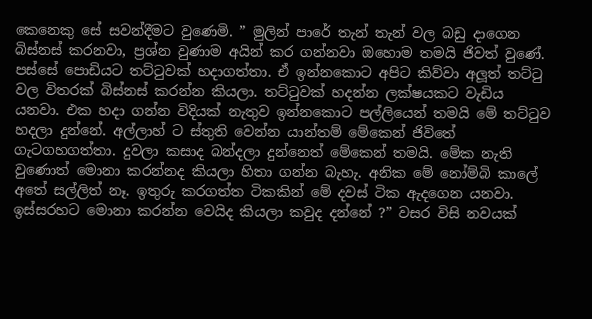කෙනෙකු සේ සවන්දීමට වුණෙමි. ” මුලින් පාරේ තැන් තැන් වල බඩු දාගෙන බිස්නස් කරනවා, ප්‍රශ්න වුණාම අයින් කර ගන්නවා ඔහොම තමයි ජිවත් වුණේ. පස්සේ පොඩියට තට්ටුවක් හදාගත්තා. ඒ ඉන්නකොට අපිට කිව්වා අලූත් තට්ටු වල විතරක් බිස්නස් කරන්න කියලා. තට්ටුවක් හදන්න ලක්ෂයකට වැඩිය යනවා. එක හදා ගන්න විදියක් නැතුව ඉන්නකොට පල්ලියෙන් තමයි මේ තට්ටුව හදලා දුන්නේ. අල්ලාහ් ට ස්තුති වෙන්න යාන්තම් මේකෙන් ජිවිතේ ගැටගහගත්තා. දුවලා කසාද බන්දලා දුන්නෙත් මේකෙන් තමයි. මේක නැති වුණොත් මොනා කරන්නද කියලා හිතා ගන්න බැහැ. අනික මේ නෝම්බි කාලේ අතේ සල්ලිත් නෑ. ඉතුරු කරගත්ත ටිකකින් මේ දවස් ටික ඇදගෙන යනවා. ඉස්සරහට මොනා කරන්න වෙයිද කියලා කවුද දන්නේ ?” වසර විසි නවයක්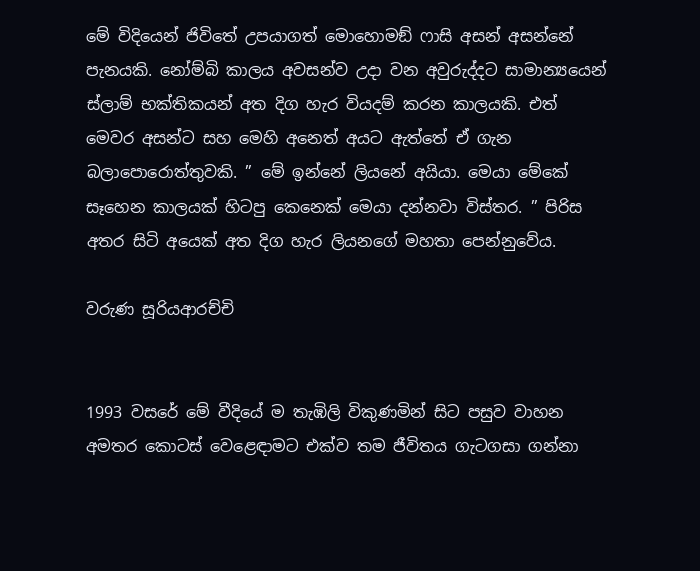මේ විදියෙන් ජිවිතේ උපයාගත් මොහොමඞ් ෆාසි අසන් අසන්නේ පැනයකි. නෝම්බි කාලය අවසන්ව උදා වන අවුරුද්දට සාමාන්‍යයෙන් ස්ලාම් භක්තිකයන් අත දිග හැර වියදම් කරන කාලයකි. එත් මෙවර අසන්ට සහ මෙහි අනෙත් අයට ඇත්තේ ඒ ගැන බලාපොරොත්තුවකි. ” මේ ඉන්නේ ලියනේ අයියා. මෙයා මේකේ සෑහෙන කාලයක් හිටපු කෙනෙක් මෙයා දන්නවා විස්තර. ” පිරිස අතර සිටි අයෙක් අත දිග හැර ලියනගේ මහතා පෙන්නුවේය.

වරුණ සූරියආරච්චි


1993 වසරේ මේ වීදියේ ම තැඹිලි විකුණමින් සිට පසුව වාහන අමතර කොටස් වෙළෙඳාමට එක්ව තම ජීවිතය ගැටගසා ගන්නා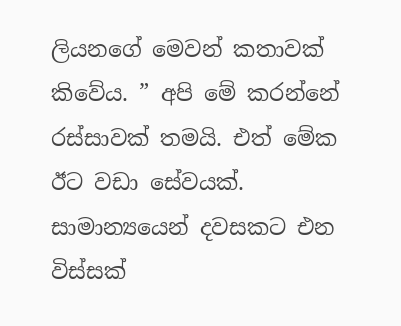ලියනගේ මෙවන් කතාවක් කිවේය. ” අපි මේ කරන්නේ රස්සාවක් තමයි. එත් මේක ඊට වඩා සේවයක්. සාමාන්‍යයෙන් දවසකට එන විස්සක්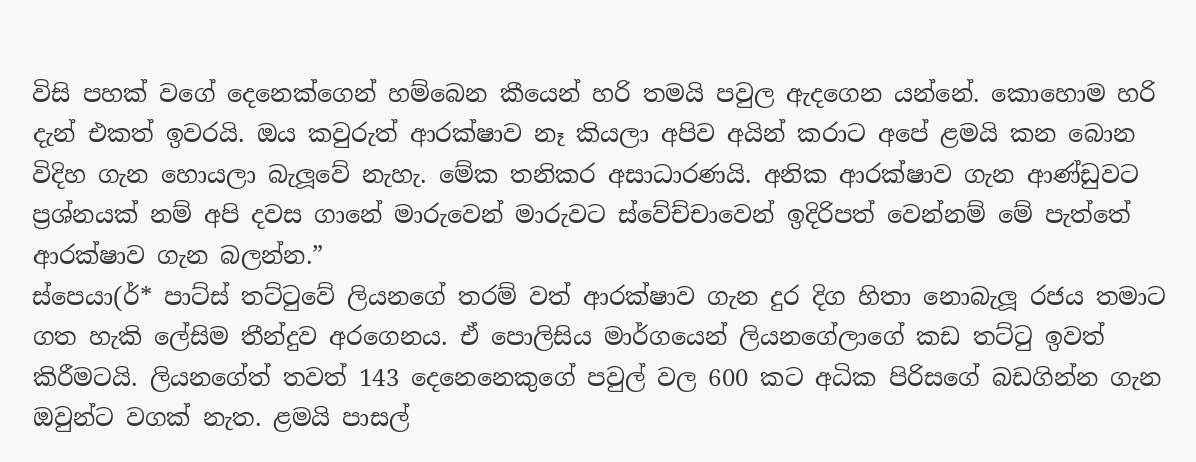විසි පහක් වගේ දෙනෙක්ගෙන් හම්බෙන කීයෙන් හරි තමයි පවුල ඇදගෙන යන්නේ. කොහොම හරි දැන් එකත් ඉවරයි. ඔය කවුරුත් ආරක්ෂාව නෑ කියලා අපිව අයින් කරාට අපේ ළමයි කන බොන විදිහ ගැන හොයලා බැලූවේ නැහැ. මේක තනිකර අසාධාරණයි. අනික ආරක්ෂාව ගැන ආණ්ඩුවට ප්‍රශ්නයක් නම් අපි දවස ගානේ මාරුවෙන් මාරුවට ස්වේච්චාවෙන් ඉදිරිපත් වෙන්නම් මේ පැත්තේ ආරක්ෂාව ගැන බලන්න.”
ස්පෙයා(ර්* පාට්ස් තට්ටුවේ ලියනගේ තරම් වත් ආරක්ෂාව ගැන දුර දිග හිතා නොබැලූ රජය තමාට ගත හැකි ලේසිම තීන්දුව අරගෙනය. ඒ පොලිසිය මාර්ගයෙන් ලියනගේලාගේ කඩ තට්ටු ඉවත් කිරීමටයි. ලියනගේත් තවත් 143 දෙනෙනෙකුගේ පවුල් වල 600 කට අධික පිරිසගේ බඩගින්න ගැන ඔවුන්ට වගක් නැත. ළමයි පාසල්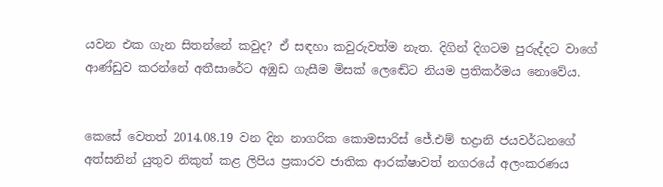යවන එක ගැන සිතන්නේ කවුද? ඒ සඳහා කවුරුවත්ම නැත. දිගින් දිගටම පුරුද්දට වාගේ ආණ්ඩුව කරන්නේ අතීසාරේට අඹුඩ ගැසීම මිසක් ලෙඬේට නියම ප්‍රතිකර්මය නොවේය.


කෙසේ වෙතත් 2014.08.19 වන දින නාගරික කොමසාරිස් ජේ.එම් භද්‍රානි ජයවර්ධනගේ අත්සනින් යුතුව නිකුත් කළ ලිපිය ප්‍රකාරව ජාතික ආරක්ෂාවත් නගරයේ අලංකරණය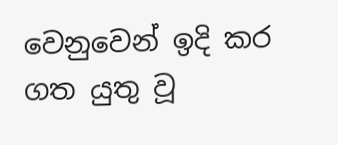වෙනුවෙන් ඉදි කර ගත යුතු වූ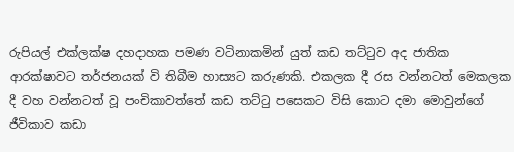රුපියල් එක්ලක්ෂ දහදාහක පමණ වටිනාකමින් යුත් කඩ තට්ටුව අද ජාතික ආරක්ෂාවට තර්ජනයක් වි තිබීම හාස්‍යට කරුණකි. එකලක දී රස වන්නටත් මෙකලක දී වහ වන්නටත් වූ පංචිකාවත්තේ කඩ තට්ටු පසෙකට විසි කොට දමා මොවුන්ගේ ජීවිකාව කඩා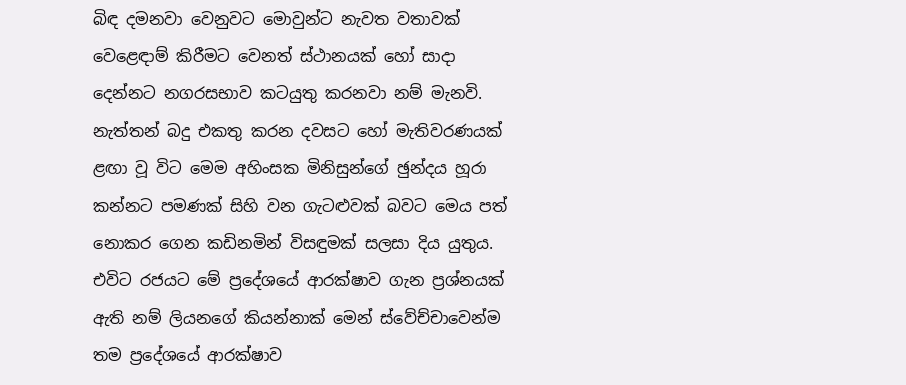බිඳ දමනවා වෙනුවට මොවුන්ට නැවත වතාවක් වෙළෙඳාම් කිරීමට වෙනත් ස්ථානයක් හෝ සාදා දෙන්නට නගරසභාව කටයුතු කරනවා නම් මැනවි. නැත්තන් බදු එකතු කරන දවසට හෝ මැතිවරණයක් ළඟා වූ විට මෙම අහිංසක මිනිසුන්ගේ ඡුන්දය හූරා කන්නට පමණක් සිහි වන ගැටළුවක් බවට මෙය පත් නොකර ගෙන කඩිනමින් විසඳුමක් සලසා දිය යුතුය. එවිට රජයට මේ ප්‍රදේශයේ ආරක්ෂාව ගැන ප්‍රශ්නයක් ඇති නම් ලියනගේ කියන්නාක් මෙන් ස්වේච්චාවෙන්ම තම ප්‍රදේශයේ ආරක්ෂාව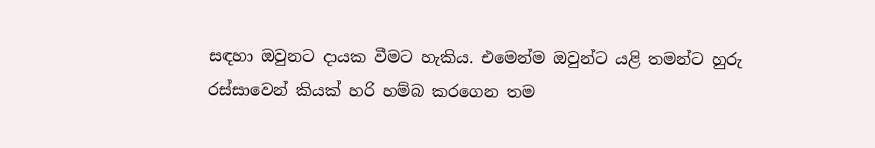සඳහා ඔවුනට දායක වීමට හැකිය. එමෙන්ම ඔවුන්ට යළි තමන්ට හුරු රස්සාවෙන් කියක් හරි හම්බ කරගෙන තම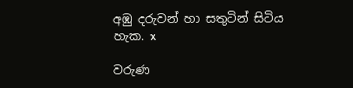අඹු දරුවන් හා සතුටින් සිටිය හැක. x

වරුණ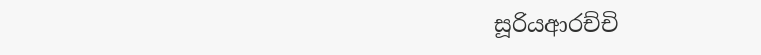සූරියආරච්චි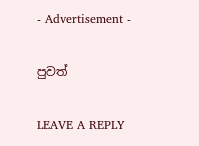- Advertisement -

පුවත්

LEAVE A REPLY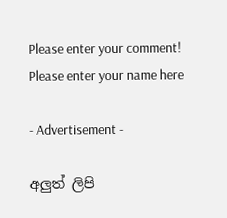Please enter your comment!
Please enter your name here

- Advertisement -

අලුත් ලිපි